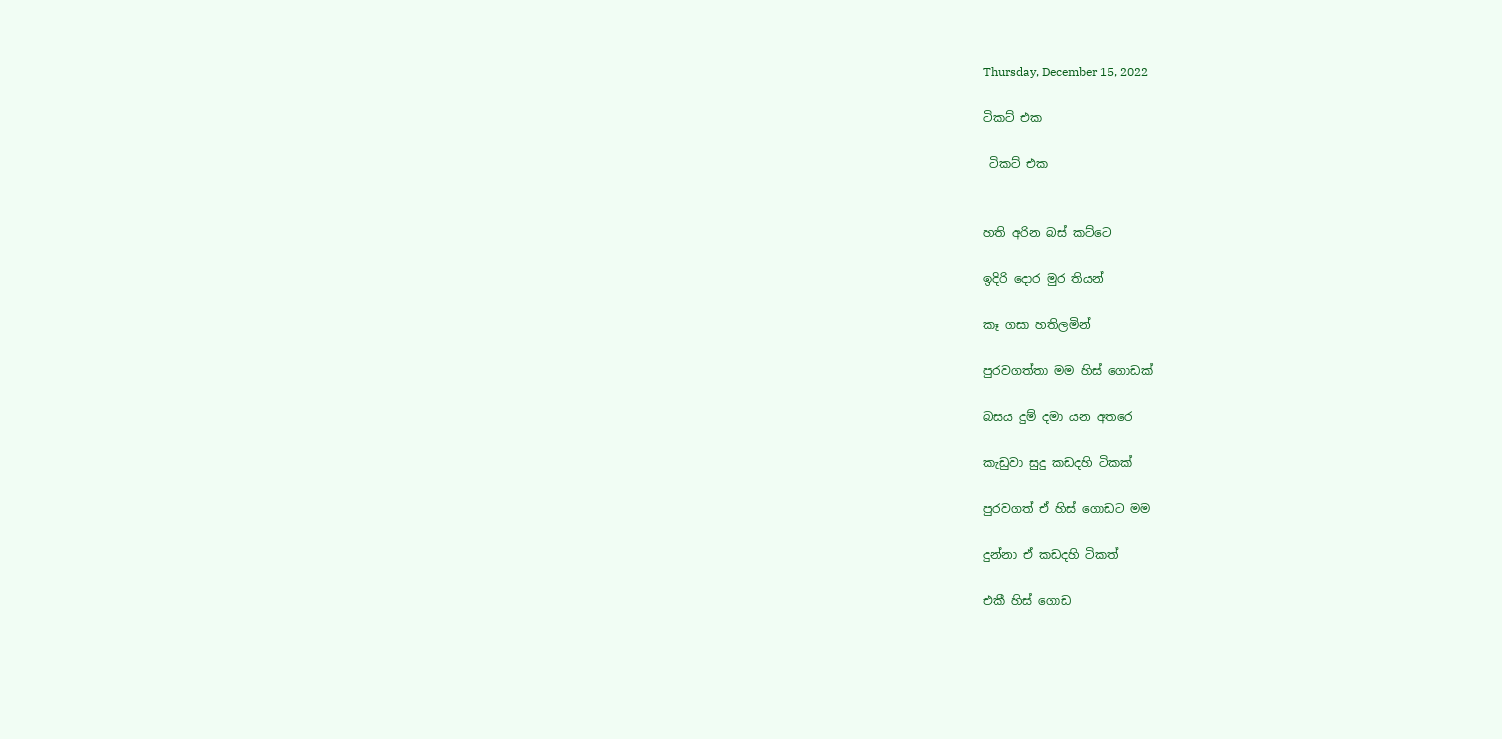Thursday, December 15, 2022

ටිකට් එක

 ටිකට් එක


හති අරින බස් කට්ටෙ

ඉදිරි දොර මුර තියන්

කෑ ගසා හතිලමින්

පුරවගත්තා මම හිස් ගොඩක්

බසය දුම් දමා යන අතරෙ

කැඩුවා සුදු කඩදහි ටිකක්

පුරවගත් ඒ හිස් ගොඩට මම

දුන්නා ඒ කඩදහි ටිකත්

එකී හිස් ගොඩ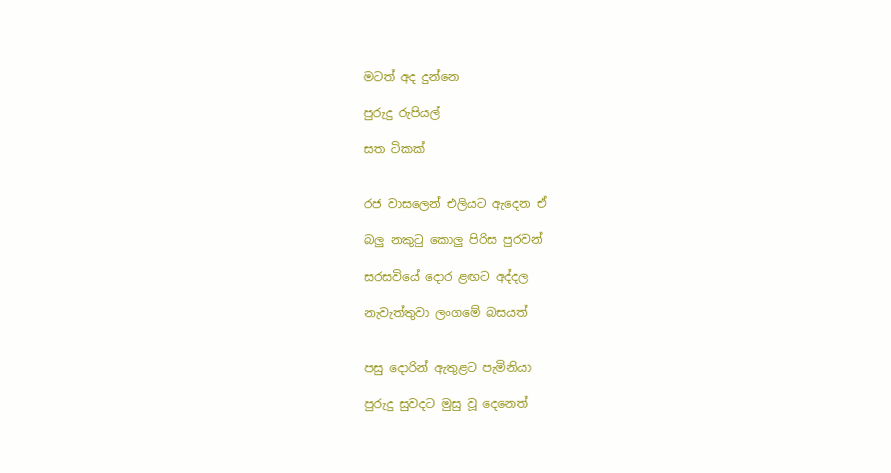මටත් අද දුන්නෙ

පුරුදු රුපියල්

සත ටිකක්


රජ වාසලෙන් එලියට ඇදෙන ඒ

බලු නකුටු කොලු පිරිස පුරවන්

සරසවියේ දොර ළඟට අද්දල

නැවැත්තුවා ලංගමේ බසයත්


පසු දොරින් ඇතුළට පැමිනියා

පුරුදු සුවදට මුසු වූ දෙනෙත්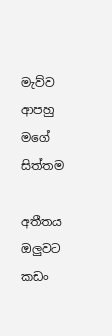මැව්ව ආපහු මගේ සිත්තම

අතීතය ඔලුවට කඩං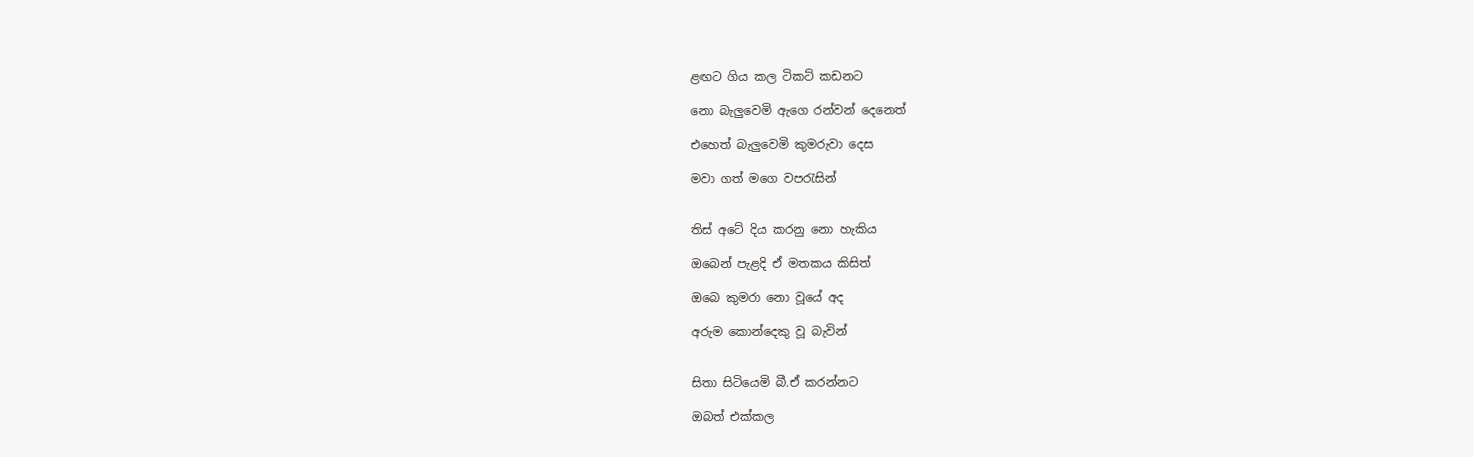ළඟට ගිය කල ටිකට් කඩනට

නො බැලුවෙමි ඇගෙ රන්වන් දෙනෙත්

එහෙත් බැලුවෙමි කුමරුවා දෙස

මවා ගත් මගෙ වපරැසින්


තිස් අටේ දිය කරනු නො හැකිය

ඔබෙන් පැළදි ඒ මතකය කිසිත්

ඔබෙ කුමරා නො වූයේ අද

අරුම කොන්දෙකු වූ බැවින්


සිතා සිටියෙමි බී.ඒ කරන්නට

ඔබත් එක්කල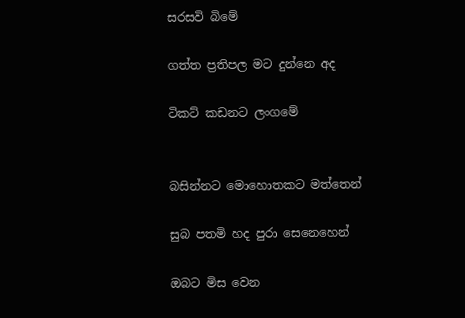සරසවි බිමේ

ගත්ත ප්‍රතිපල මට දුන්නෙ අද

ටිකට් කඩනට ලංගමේ


බසින්නට මොහොතකට මත්තෙන්

සුබ පතමි හද පුරා සෙනෙහෙන්

ඔබට මිස වෙන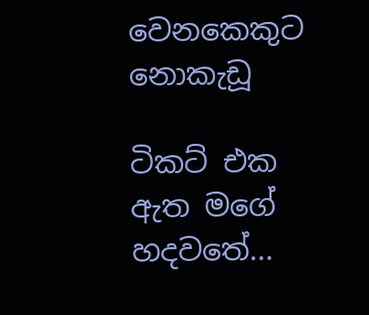වෙනකෙකුට නොකැඩූ

ටිකට් එක ඇත මගේ හදවතේ...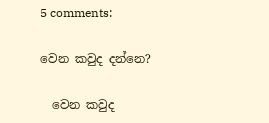5 comments:

වෙන කවුද දන්නෙ?

  වෙන කවුද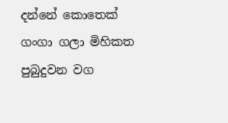දන්නේ කොතෙක් ගංගා ගලා මිහිකත පුබුදුවන වග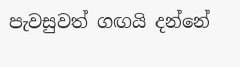පැවසුවත් ගඟයි දන්නේ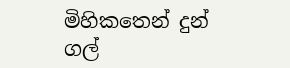මිහිකතෙන් දුන් ගල්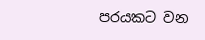පරයකට වන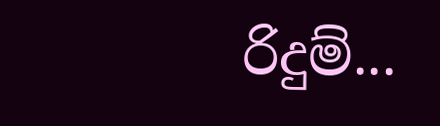රිදුම්...